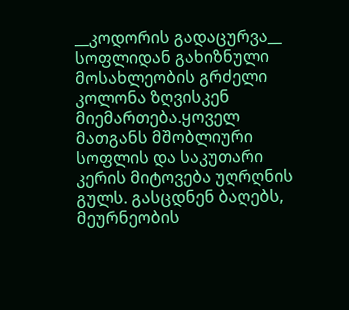__კოდორის გადაცურვა__
სოფლიდან გახიზნული მოსახლეობის გრძელი კოლონა ზღვისკენ მიემართება.ყოველ მათგანს მშობლიური სოფლის და საკუთარი კერის მიტოვება უღრღნის გულს. გასცდნენ ბაღებს, მეურნეობის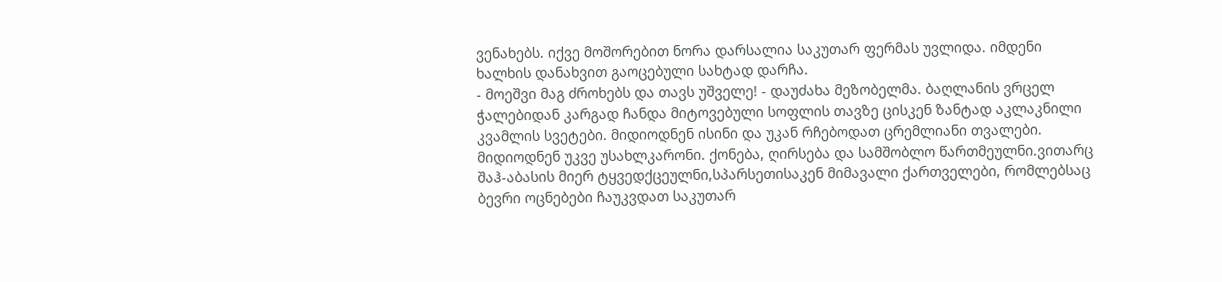ვენახებს. იქვე მოშორებით ნორა დარსალია საკუთარ ფერმას უვლიდა. იმდენი ხალხის დანახვით გაოცებული სახტად დარჩა.
- მოეშვი მაგ ძროხებს და თავს უშველე! - დაუძახა მეზობელმა. ბაღლანის ვრცელ ჭალებიდან კარგად ჩანდა მიტოვებული სოფლის თავზე ცისკენ ზანტად აკლაკნილი კვამლის სვეტები. მიდიოდნენ ისინი და უკან რჩებოდათ ცრემლიანი თვალები. მიდიოდნენ უკვე უსახლკარონი. ქონება, ღირსება და სამშობლო წართმეულნი.ვითარც შაჰ-აბასის მიერ ტყვედქცეულნი,სპარსეთისაკენ მიმავალი ქართველები, რომლებსაც ბევრი ოცნებები ჩაუკვდათ საკუთარ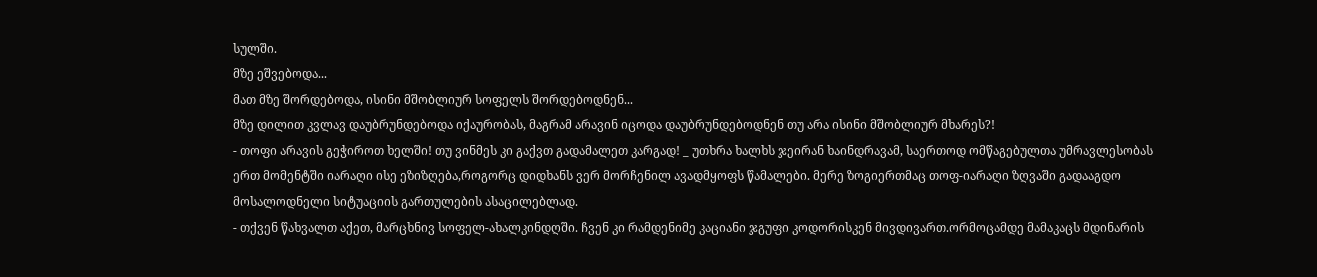სულში.
მზე ეშვებოდა...
მათ მზე შორდებოდა, ისინი მშობლიურ სოფელს შორდებოდნენ...
მზე დილით კვლავ დაუბრუნდებოდა იქაურობას, მაგრამ არავინ იცოდა დაუბრუნდებოდნენ თუ არა ისინი მშობლიურ მხარეს?!
- თოფი არავის გეჭიროთ ხელში! თუ ვინმეს კი გაქვთ გადამალეთ კარგად! _ უთხრა ხალხს ჯეირან ხაინდრავამ, საერთოდ ომწაგებულთა უმრავლესობას ერთ მომენტში იარაღი ისე ეზიზღება,როგორც დიდხანს ვერ მორჩენილ ავადმყოფს წამალები. მერე ზოგიერთმაც თოფ-იარაღი ზღვაში გადააგდო მოსალოდნელი სიტუაციის გართულების ასაცილებლად.
- თქვენ წახვალთ აქეთ, მარცხნივ სოფელ-ახალკინდღში. ჩვენ კი რამდენიმე კაციანი ჯგუფი კოდორისკენ მივდივართ.ორმოცამდე მამაკაცს მდინარის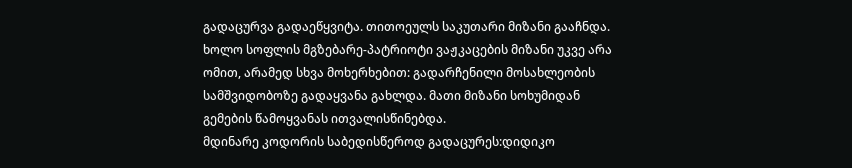გადაცურვა გადაეწყვიტა. თითოეულს საკუთარი მიზანი გააჩნდა. ხოლო სოფლის მგზებარე-პატრიოტი ვაჟკაცების მიზანი უკვე არა ომით, არამედ სხვა მოხერხებით: გადარჩენილი მოსახლეობის სამშვიდობოზე გადაყვანა გახლდა. მათი მიზანი სოხუმიდან გემების წამოყვანას ითვალისწინებდა.
მდინარე კოდორის საბედისწეროდ გადაცურეს:დიდიკო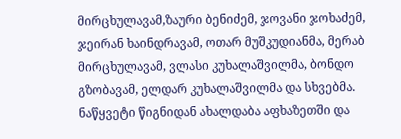მირცხულავამ,ზაური ბენიძემ, ჯოვანი ჯოხაძემ, ჯეირან ხაინდრავამ, ოთარ მუშკუდიანმა, მერაბ მირცხულავამ, ვლასი კუხალაშვილმა, ბონდო გზობავამ, ელდარ კუხალაშვილმა და სხვებმა.
ნაწყვეტი წიგნიდან ახალდაბა აფხაზეთში და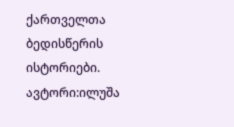ქართველთა ბედისწერის ისტორიები.
ავტორი:ილუშა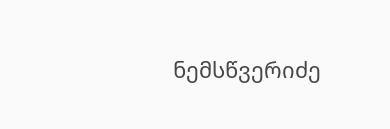ნემსწვერიძე